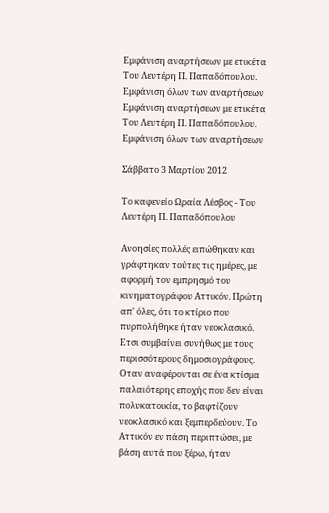Εμφάνιση αναρτήσεων με ετικέτα Του Λευτέρη Π. Παπαδόπουλου. Εμφάνιση όλων των αναρτήσεων
Εμφάνιση αναρτήσεων με ετικέτα Του Λευτέρη Π. Παπαδόπουλου. Εμφάνιση όλων των αναρτήσεων

Σάββατο 3 Μαρτίου 2012

Το καφενείο Ωραία Λέσβος - Του Λευτέρη Π. Παπαδόπουλου

Ανοησίες πολλές ειπώθηκαν και γράφτηκαν τούτες τις ημέρες, με αφορμή τον εμπρησμό του κινηματογράφου Αττικόν. Πρώτη απ' όλες, ότι το κτίριο που πυρπολήθηκε ήταν νεοκλασικό. Ετσι συμβαίνει συνήθως με τους περισσότερους δημοσιογράφους. Οταν αναφέρονται σε ένα κτίσμα παλαιότερης εποχής που δεν είναι πολυκατοικία, το βαφτίζουν νεοκλασικό και ξεμπερδεύουν. Το Αττικόν εν πάση περιπτώσει, με βάση αυτά που ξέρω, ήταν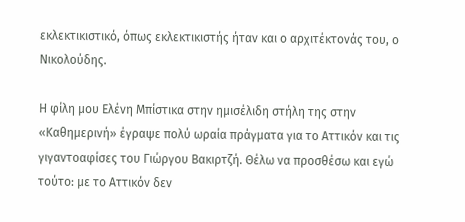εκλεκτικιστικό, όπως εκλεκτικιστής ήταν και ο αρχιτέκτονάς του, ο Νικολούδης.

Η φίλη μου Ελένη Μπίστικα στην ημισέλιδη στήλη της στην «Καθημερινή» έγραψε πολύ ωραία πράγματα για το Αττικόν και τις γιγαντοαφίσες του Γιώργου Βακιρτζή. Θέλω να προσθέσω και εγώ τούτο: με το Αττικόν δεν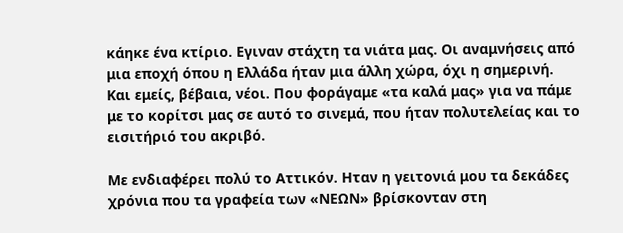κάηκε ένα κτίριο. Εγιναν στάχτη τα νιάτα μας. Οι αναμνήσεις από μια εποχή όπου η Ελλάδα ήταν μια άλλη χώρα, όχι η σημερινή. Και εμείς, βέβαια, νέοι. Που φοράγαμε «τα καλά μας» για να πάμε με το κορίτσι μας σε αυτό το σινεμά, που ήταν πολυτελείας και το εισιτήριό του ακριβό.

Με ενδιαφέρει πολύ το Αττικόν. Ηταν η γειτονιά μου τα δεκάδες χρόνια που τα γραφεία των «ΝΕΩΝ» βρίσκονταν στη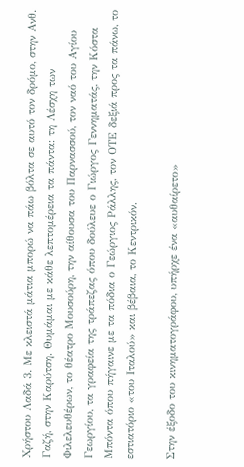Χρήστου Λαδά 3. Με κλειστά μάτια μπορώ να πάω βόλτα σε αυτό τον δρόμο, στην Ανθ. Γαζή, στην Καρύτση. Θυμάμαι με κάθε λεπτομέρεια τα πάντα: τη Λέσχη των Φιλελευθέρων, το θέατρο Μουσούρη, την αίθουσα του Παρνασσού, τον ναό του Αγίου Γεωργίου, τα γραφεία της τράπεζας όπου δούλευε ο Γιώργος Γεννηματάς, την Κόστα Μπόντα όπου πήγαινε με τα πόδια ο Γεώργιος Ράλλης, τον ΟΤΕ δεξιά προς τα πάνω, το εστιατόριο «του Ιταλού» και βέβαια, το Κεντρικόν.

Στην έξοδο του κινηματογράφου, υπήρχε ένα «αυθαίρετο»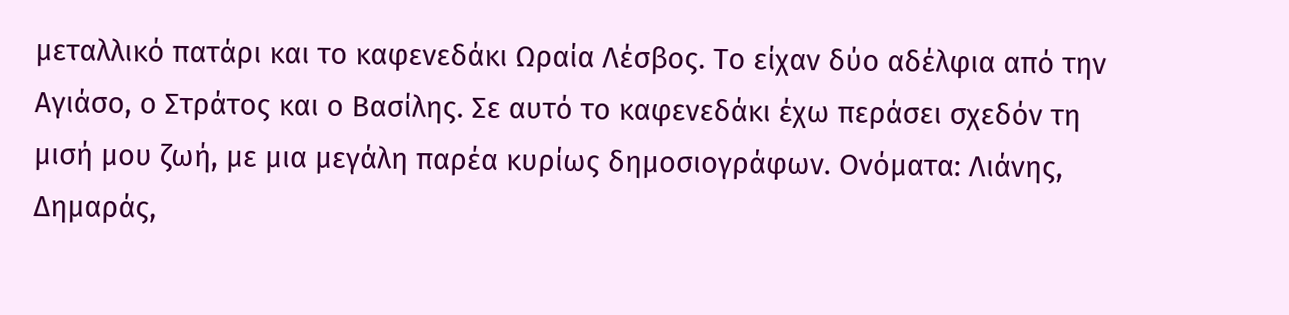μεταλλικό πατάρι και το καφενεδάκι Ωραία Λέσβος. Το είχαν δύο αδέλφια από την Αγιάσο, ο Στράτος και ο Βασίλης. Σε αυτό το καφενεδάκι έχω περάσει σχεδόν τη μισή μου ζωή, με μια μεγάλη παρέα κυρίως δημοσιογράφων. Ονόματα: Λιάνης, Δημαράς,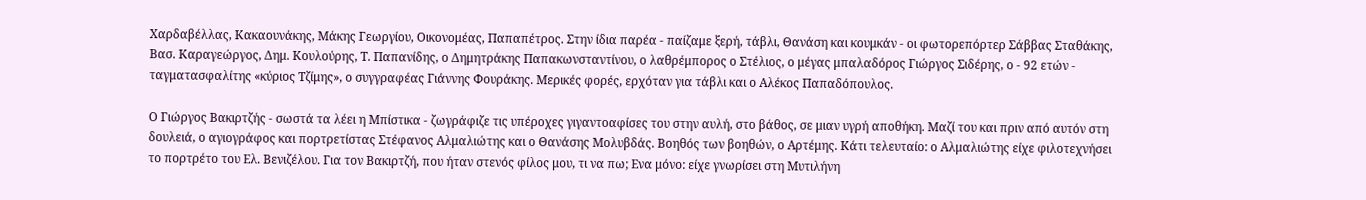Χαρδαβέλλας, Κακαουνάκης, Μάκης Γεωργίου, Οικονομέας, Παπαπέτρος. Στην ίδια παρέα - παίζαμε ξερή, τάβλι, Θανάση και κουμκάν - οι φωτορεπόρτερ Σάββας Σταθάκης, Βασ. Καραγεώργος, Δημ. Κουλούρης, Τ. Παπανίδης, ο Δημητράκης Παπακωνσταντίνου, ο λαθρέμπορος ο Στέλιος, ο μέγας μπαλαδόρος Γιώργος Σιδέρης, ο - 92 ετών - ταγματασφαλίτης «κύριος Τζίμης», ο συγγραφέας Γιάννης Φουράκης. Μερικές φορές, ερχόταν για τάβλι και ο Αλέκος Παπαδόπουλος.

Ο Γιώργος Βακιρτζής - σωστά τα λέει η Μπίστικα - ζωγράφιζε τις υπέροχες γιγαντοαφίσες του στην αυλή, στο βάθος, σε μιαν υγρή αποθήκη. Μαζί του και πριν από αυτόν στη δουλειά, ο αγιογράφος και πορτρετίστας Στέφανος Αλμαλιώτης και ο Θανάσης Μολυβδάς. Βοηθός των βοηθών, ο Αρτέμης. Κάτι τελευταίο: ο Αλμαλιώτης είχε φιλοτεχνήσει το πορτρέτο του Ελ. Βενιζέλου. Για τον Βακιρτζή, που ήταν στενός φίλος μου, τι να πω; Ενα μόνο: είχε γνωρίσει στη Μυτιλήνη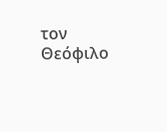τον Θεόφιλο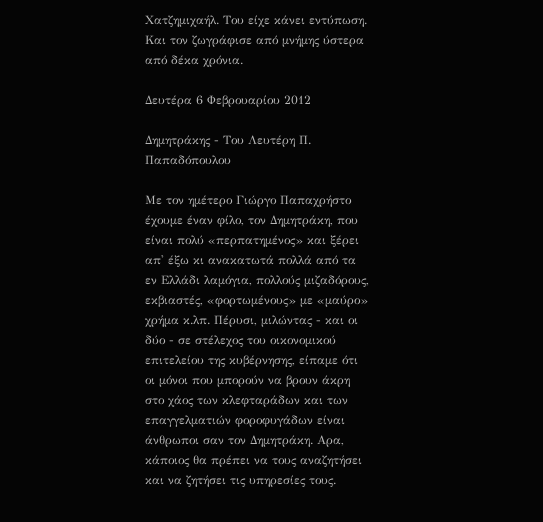Χατζημιχαήλ. Του είχε κάνει εντύπωση. Και τον ζωγράφισε από μνήμης ύστερα από δέκα χρόνια.

Δευτέρα 6 Φεβρουαρίου 2012

Δημητράκης - Του Λευτέρη Π. Παπαδόπουλου

Με τον ημέτερο Γιώργο Παπαχρήστο έχουμε έναν φίλο, τον Δημητράκη, που είναι πολύ «περπατημένος» και ξέρει απ' έξω κι ανακατωτά πολλά από τα εν Ελλάδι λαμόγια, πολλούς μιζαδόρους, εκβιαστές, «φορτωμένους» με «μαύρο» χρήμα κ.λπ. Πέρυσι, μιλώντας - και οι δύο - σε στέλεχος του οικονομικού επιτελείου της κυβέρνησης, είπαμε ότι οι μόνοι που μπορούν να βρουν άκρη στο χάος των κλεφταράδων και των επαγγελματιών φοροφυγάδων είναι άνθρωποι σαν τον Δημητράκη. Αρα, κάποιος θα πρέπει να τους αναζητήσει και να ζητήσει τις υπηρεσίες τους.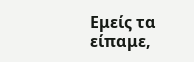Εμείς τα είπαμε,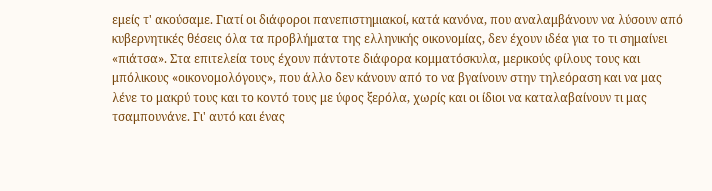εμείς τ' ακούσαμε. Γιατί οι διάφοροι πανεπιστημιακοί, κατά κανόνα, που αναλαμβάνουν να λύσουν από κυβερνητικές θέσεις όλα τα προβλήματα της ελληνικής οικονομίας, δεν έχουν ιδέα για το τι σημαίνει «πιάτσα». Στα επιτελεία τους έχουν πάντοτε διάφορα κομματόσκυλα, μερικούς φίλους τους και μπόλικους «οικονομολόγους», που άλλο δεν κάνουν από το να βγαίνουν στην τηλεόραση και να μας λένε το μακρύ τους και το κοντό τους με ύφος ξερόλα, χωρίς και οι ίδιοι να καταλαβαίνουν τι μας τσαμπουνάνε. Γι' αυτό και ένας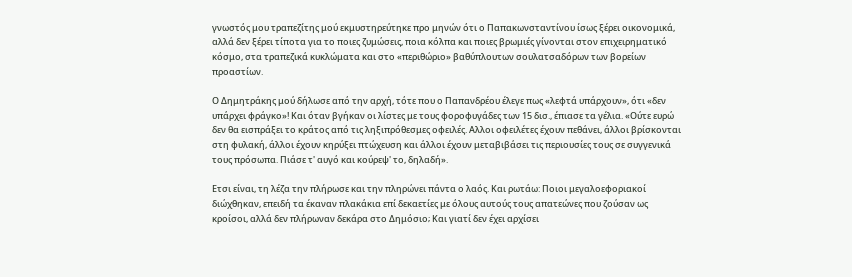γνωστός μου τραπεζίτης μού εκμυστηρεύτηκε προ μηνών ότι ο Παπακωνσταντίνου ίσως ξέρει οικονομικά, αλλά δεν ξέρει τίποτα για το ποιες ζυμώσεις, ποια κόλπα και ποιες βρωμιές γίνονται στον επιχειρηματικό κόσμο, στα τραπεζικά κυκλώματα και στο «περιθώριο» βαθύπλουτων σουλατσαδόρων των βορείων προαστίων.

Ο Δημητράκης μού δήλωσε από την αρχή, τότε που ο Παπανδρέου έλεγε πως «λεφτά υπάρχουν», ότι «δεν υπάρχει φράγκο»! Και όταν βγήκαν οι λίστες με τους φοροφυγάδες των 15 δισ., έπιασε τα γέλια. «Ούτε ευρώ δεν θα εισπράξει το κράτος από τις ληξιπρόθεσμες οφειλές. Αλλοι οφειλέτες έχουν πεθάνει, άλλοι βρίσκονται στη φυλακή, άλλοι έχουν κηρύξει πτώχευση και άλλοι έχουν μεταβιβάσει τις περιουσίες τους σε συγγενικά τους πρόσωπα. Πιάσε τ' αυγό και κούρεψ' το, δηλαδή».

Ετσι είναι, τη λέζα την πλήρωσε και την πληρώνει πάντα ο λαός. Και ρωτάω: Ποιοι μεγαλοεφοριακοί διώχθηκαν, επειδή τα έκαναν πλακάκια επί δεκαετίες με όλους αυτούς τους απατεώνες που ζούσαν ως κροίσοι, αλλά δεν πλήρωναν δεκάρα στο Δημόσιο; Και γιατί δεν έχει αρχίσει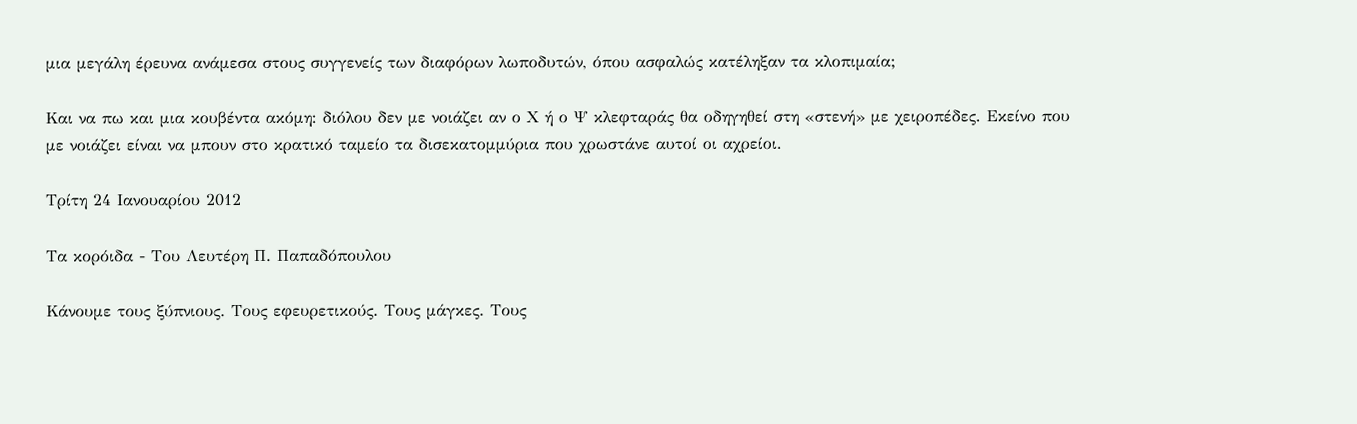μια μεγάλη έρευνα ανάμεσα στους συγγενείς των διαφόρων λωποδυτών, όπου ασφαλώς κατέληξαν τα κλοπιμαία;

Και να πω και μια κουβέντα ακόμη: διόλου δεν με νοιάζει αν ο Χ ή ο Ψ κλεφταράς θα οδηγηθεί στη «στενή» με χειροπέδες. Εκείνο που με νοιάζει είναι να μπουν στο κρατικό ταμείο τα δισεκατομμύρια που χρωστάνε αυτοί οι αχρείοι.

Τρίτη 24 Ιανουαρίου 2012

Τα κορόιδα - Του Λευτέρη Π. Παπαδόπουλου

Κάνουμε τους ξύπνιους. Τους εφευρετικούς. Τους μάγκες. Τους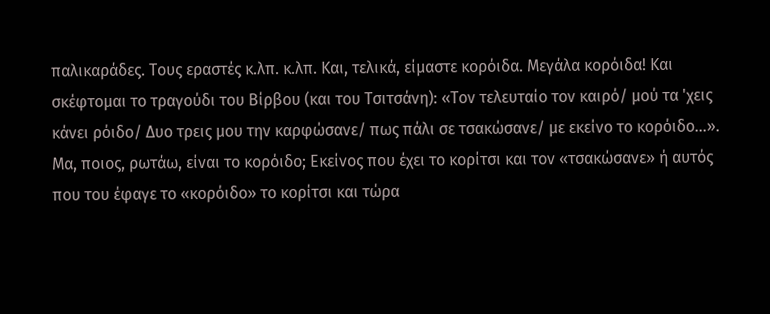παλικαράδες. Τους εραστές κ.λπ. κ.λπ. Και, τελικά, είμαστε κορόιδα. Μεγάλα κορόιδα! Και σκέφτομαι το τραγούδι του Βίρβου (και του Τσιτσάνη): «Τον τελευταίο τον καιρό/ μού τα 'χεις κάνει ρόιδο/ Δυο τρεις μου την καρφώσανε/ πως πάλι σε τσακώσανε/ με εκείνο το κορόιδο...». Μα, ποιος, ρωτάω, είναι το κορόιδο; Εκείνος που έχει το κορίτσι και τον «τσακώσανε» ή αυτός που του έφαγε το «κορόιδο» το κορίτσι και τώρα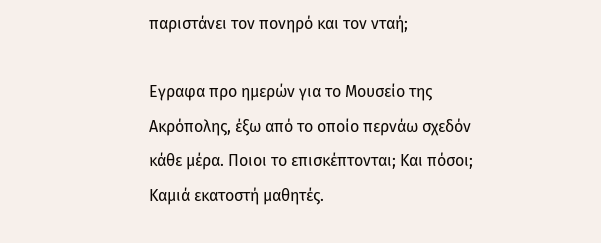παριστάνει τον πονηρό και τον νταή;

Εγραφα προ ημερών για το Μουσείο της Ακρόπολης, έξω από το οποίο περνάω σχεδόν κάθε μέρα. Ποιοι το επισκέπτονται; Και πόσοι; Καμιά εκατοστή μαθητές.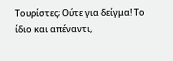Τουρίστες; Ούτε για δείγμα! Το ίδιο και απέναντι,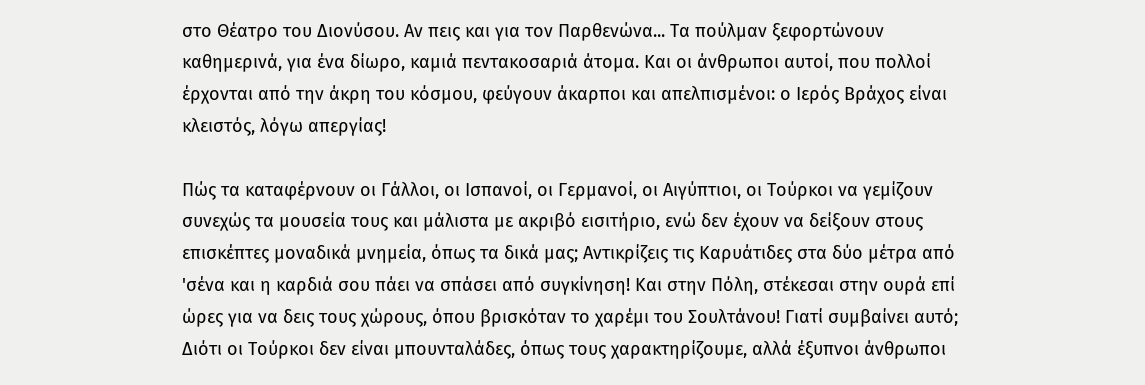στο Θέατρο του Διονύσου. Αν πεις και για τον Παρθενώνα... Τα πούλμαν ξεφορτώνουν καθημερινά, για ένα δίωρο, καμιά πεντακοσαριά άτομα. Και οι άνθρωποι αυτοί, που πολλοί έρχονται από την άκρη του κόσμου, φεύγουν άκαρποι και απελπισμένοι: ο Ιερός Βράχος είναι κλειστός, λόγω απεργίας!

Πώς τα καταφέρνουν οι Γάλλοι, οι Ισπανοί, οι Γερμανοί, οι Αιγύπτιοι, οι Τούρκοι να γεμίζουν συνεχώς τα μουσεία τους και μάλιστα με ακριβό εισιτήριο, ενώ δεν έχουν να δείξουν στους επισκέπτες μοναδικά μνημεία, όπως τα δικά μας; Αντικρίζεις τις Καρυάτιδες στα δύο μέτρα από 'σένα και η καρδιά σου πάει να σπάσει από συγκίνηση! Και στην Πόλη, στέκεσαι στην ουρά επί ώρες για να δεις τους χώρους, όπου βρισκόταν το χαρέμι του Σουλτάνου! Γιατί συμβαίνει αυτό; Διότι οι Τούρκοι δεν είναι μπουνταλάδες, όπως τους χαρακτηρίζουμε, αλλά έξυπνοι άνθρωποι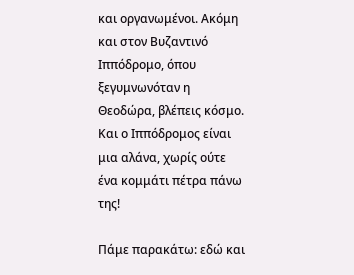και οργανωμένοι. Ακόμη και στον Βυζαντινό Ιππόδρομο, όπου ξεγυμνωνόταν η Θεοδώρα, βλέπεις κόσμο. Και ο Ιππόδρομος είναι μια αλάνα, χωρίς ούτε ένα κομμάτι πέτρα πάνω της!

Πάμε παρακάτω: εδώ και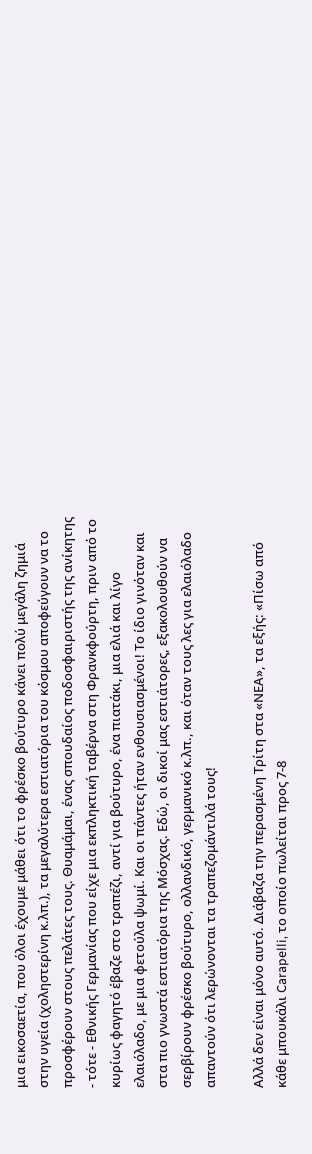μια εικοσαετία, που όλοι έχουμε μάθει ότι το φρέσκο βούτυρο κάνει πολύ μεγάλη ζημιά στην υγεία (χοληστερίνη κ.λπ.), τα μεγαλύτερα εστιατόρια του κόσμου αποφεύγουν να το προσφέρουν στους πελάτες τους. Θυαμάμαι, ένας σπουδαίος ποδοσφαιριστής της ανίκητης - τότε - Εθνικής Γερμανίας που είχε μια εκπληκτική ταβέρνα στη Φρανκφούρτη, πριν από το κυρίως φαγητό έβαζε στο τραπέζι, αντί για βούτυρο, ένα πιατάκι, μια ελιά και λίγο ελαιόλαδο, με μια φετούλα ψωμί. Και οι πάντες ήταν ενθουσιασμένοι! Το ίδιο γινόταν και στα πιο γνωστά εστιατόρια της Μόσχας. Εδώ, οι δικοί μας εστιάτορες, εξακολουθούν να σερβίρουν φρέσκο βούτυρο, ολλανδικό, γερμανικό κ.λπ., και όταν τους λες για ελαιόλαδο απαντούν ότι λερώνονται τα τραπεζομάντιλά τους!

Αλλά δεν είναι μόνο αυτό. Διάβαζα την περασμένη Τρίτη στα «ΝΕΑ», τα εξής: «Πίσω από κάθε μπουκάλι Carapelli, το οποίο πωλείται προς 7-8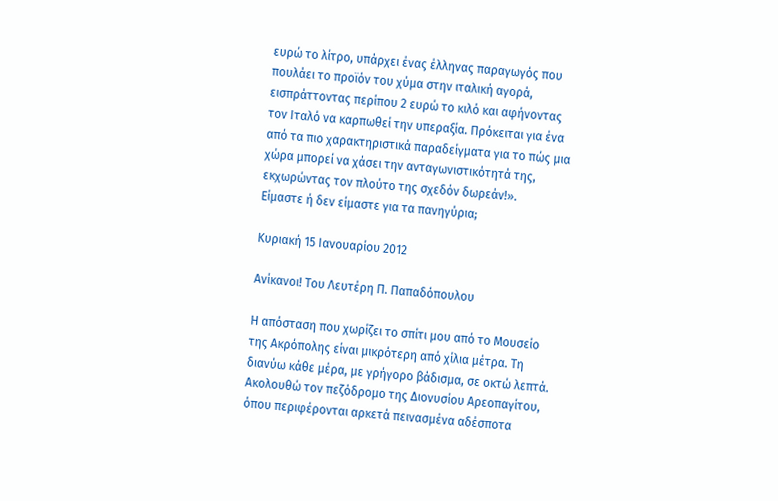ευρώ το λίτρο, υπάρχει ένας έλληνας παραγωγός που πουλάει το προϊόν του χύμα στην ιταλική αγορά, εισπράττοντας περίπου 2 ευρώ το κιλό και αφήνοντας τον Ιταλό να καρπωθεί την υπεραξία. Πρόκειται για ένα από τα πιο χαρακτηριστικά παραδείγματα για το πώς μια χώρα μπορεί να χάσει την ανταγωνιστικότητά της, εκχωρώντας τον πλούτο της σχεδόν δωρεάν!».
Είμαστε ή δεν είμαστε για τα πανηγύρια;

Κυριακή 15 Ιανουαρίου 2012

Ανίκανοι! Του Λευτέρη Π. Παπαδόπουλου

Η απόσταση που χωρίζει το σπίτι μου από το Μουσείο της Ακρόπολης είναι μικρότερη από χίλια μέτρα. Τη διανύω κάθε μέρα, με γρήγορο βάδισμα, σε οκτώ λεπτά. Ακολουθώ τον πεζόδρομο της Διονυσίου Αρεοπαγίτου, όπου περιφέρονται αρκετά πεινασμένα αδέσποτα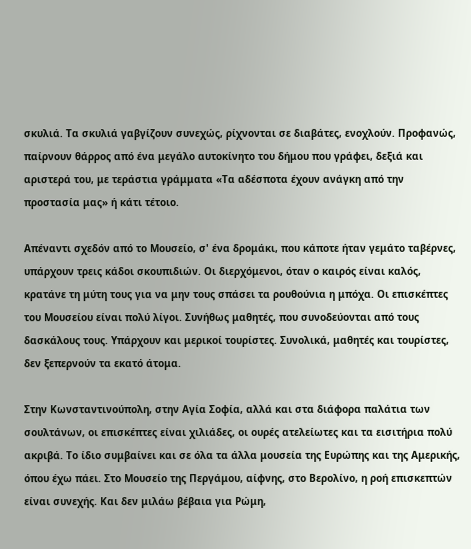σκυλιά. Τα σκυλιά γαβγίζουν συνεχώς, ρίχνονται σε διαβάτες, ενοχλούν. Προφανώς, παίρνουν θάρρος από ένα μεγάλο αυτοκίνητο του δήμου που γράφει, δεξιά και αριστερά του, με τεράστια γράμματα «Τα αδέσποτα έχουν ανάγκη από την προστασία μας» ή κάτι τέτοιο.

Απέναντι σχεδόν από το Μουσείο, σ' ένα δρομάκι, που κάποτε ήταν γεμάτο ταβέρνες, υπάρχουν τρεις κάδοι σκουπιδιών. Οι διερχόμενοι, όταν ο καιρός είναι καλός, κρατάνε τη μύτη τους για να μην τους σπάσει τα ρουθούνια η μπόχα. Οι επισκέπτες του Μουσείου είναι πολύ λίγοι. Συνήθως μαθητές, που συνοδεύονται από τους δασκάλους τους. Υπάρχουν και μερικοί τουρίστες. Συνολικά, μαθητές και τουρίστες, δεν ξεπερνούν τα εκατό άτομα.

Στην Κωνσταντινούπολη, στην Αγία Σοφία, αλλά και στα διάφορα παλάτια των σουλτάνων, οι επισκέπτες είναι χιλιάδες, οι ουρές ατελείωτες και τα εισιτήρια πολύ ακριβά. Το ίδιο συμβαίνει και σε όλα τα άλλα μουσεία της Ευρώπης και της Αμερικής, όπου έχω πάει. Στο Μουσείο της Περγάμου, αίφνης, στο Βερολίνο, η ροή επισκεπτών είναι συνεχής. Και δεν μιλάω βέβαια για Ρώμη,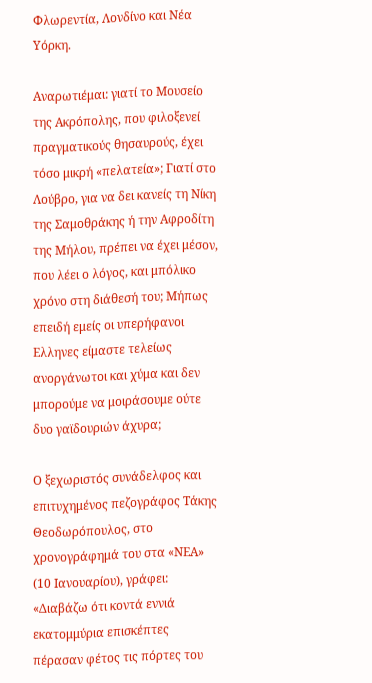Φλωρεντία, Λονδίνο και Νέα Υόρκη.

Αναρωτιέμαι: γιατί το Μουσείο της Ακρόπολης, που φιλοξενεί πραγματικούς θησαυρούς, έχει τόσο μικρή «πελατεία»; Γιατί στο Λούβρο, για να δει κανείς τη Νίκη της Σαμοθράκης ή την Αφροδίτη της Μήλου, πρέπει να έχει μέσον, που λέει ο λόγος, και μπόλικο χρόνο στη διάθεσή του; Μήπως επειδή εμείς οι υπερήφανοι Ελληνες είμαστε τελείως ανοργάνωτοι και χύμα και δεν μπορούμε να μοιράσουμε ούτε δυο γαϊδουριών άχυρα;

Ο ξεχωριστός συνάδελφος και επιτυχημένος πεζογράφος Τάκης Θεοδωρόπουλος, στο χρονογράφημά του στα «ΝΕΑ» (10 Ιανουαρίου), γράφει: «Διαβάζω ότι κοντά εννιά εκατομμύρια επισκέπτες πέρασαν φέτος τις πόρτες του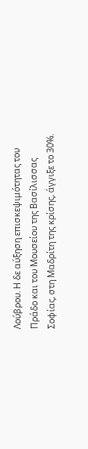Λούβρου. Η δε αύξηση επισκεψιμότητας του Πράδο και του Μουσείου της Βασίλισσας Σοφίας, στη Μαδρίτη της κρίσης, άγγιξε το 30%.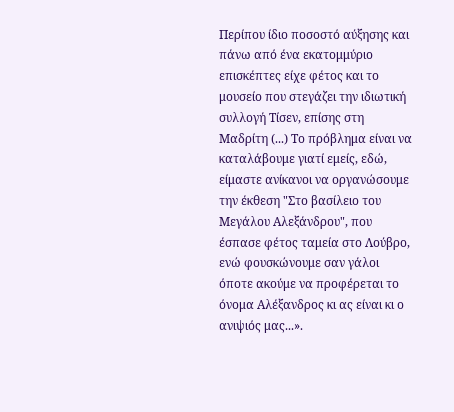Περίπου ίδιο ποσοστό αύξησης και πάνω από ένα εκατομμύριο επισκέπτες είχε φέτος και το μουσείο που στεγάζει την ιδιωτική συλλογή Τίσεν, επίσης στη Μαδρίτη (...) Το πρόβλημα είναι να καταλάβουμε γιατί εμείς, εδώ, είμαστε ανίκανοι να οργανώσουμε την έκθεση "Στο βασίλειο του Μεγάλου Αλεξάνδρου", που έσπασε φέτος ταμεία στο Λούβρο, ενώ φουσκώνουμε σαν γάλοι όποτε ακούμε να προφέρεται το όνομα Αλέξανδρος κι ας είναι κι ο ανιψιός μας...».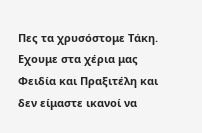Πες τα χρυσόστομε Τάκη. Εχουμε στα χέρια μας Φειδία και Πραξιτέλη και δεν είμαστε ικανοί να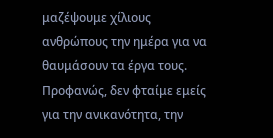μαζέψουμε χίλιους ανθρώπους την ημέρα για να θαυμάσουν τα έργα τους. Προφανώς, δεν φταίμε εμείς για την ανικανότητα, την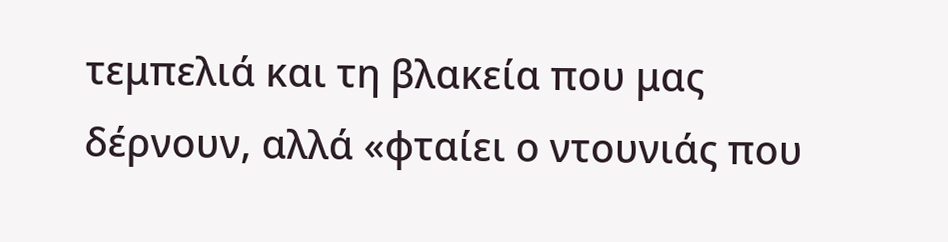τεμπελιά και τη βλακεία που μας δέρνουν, αλλά «φταίει ο ντουνιάς που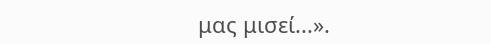μας μισεί...».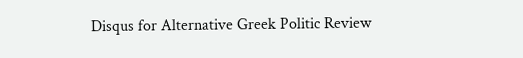Disqus for Alternative Greek Politic Review